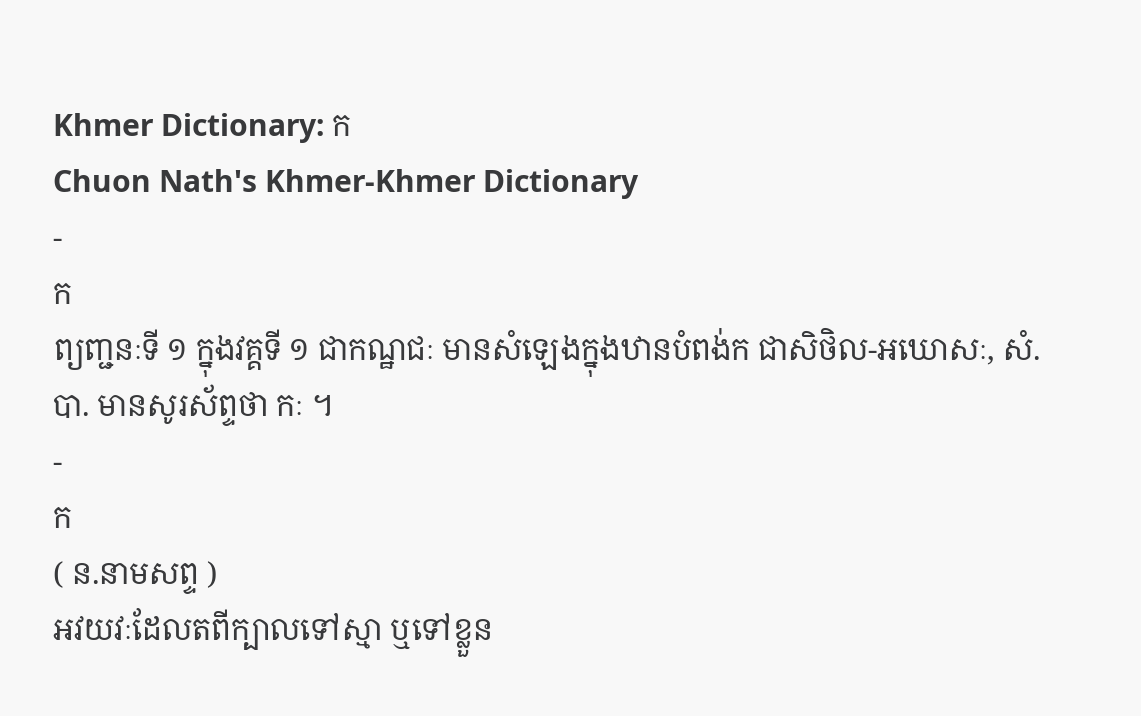Khmer Dictionary: ក
Chuon Nath's Khmer-Khmer Dictionary
-
ក
ព្យញ្ជនៈទី ១ ក្នុងវគ្គទី ១ ជាកណ្ឋជៈ មានសំឡេងក្នុងឋានបំពង់ក ជាសិថិល-អឃោសៈ, សំ. បា. មានសូរស័ព្ទថា កៈ ។
-
ក
( ន.នាមសព្ទ )
អវយវៈដែលតពីក្បាលទៅស្មា ឬទៅខ្លួន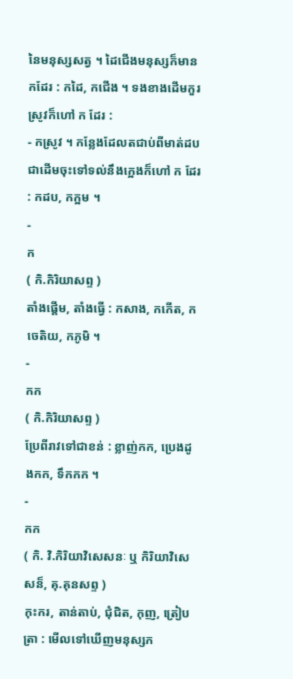នៃមនុស្សសត្វ ។ ដៃជើងមនុស្សក៏មាន កដែរ : កដៃ, កជើង ។ ទងខាងដើមកួរស្រូវក៏ហៅ ក ដែរ :
- កស្រូវ ។ កន្លែងដែលតជាប់ពីមាត់ដបជាដើមចុះទៅទល់នឹងក្អេងក៏ហៅ ក ដែរ : កដប, កក្អម ។
-
ក
( កិ.កិរិយាសព្ទ )
តាំងផ្ដើម, តាំងធើ្វ : កសាង, កកើត, កចេតិយ, កភូមិ ។
-
កក
( កិ.កិរិយាសព្ទ )
ប្រែពីរាវទៅជាខន់ : ខ្លាញ់កក, ប្រេងដូងកក, ទឹកកក ។
-
កក
( កិ. វិ.កិរិយាវិសេសនៈ ឬ កិរិយាវិសេសន៏, គុ.គុនសព្ទ )
កុះករ, តាន់តាប់, ជុំជិត, កុញ, ត្រៀបត្រា : មើលទៅឃើញមនុស្សក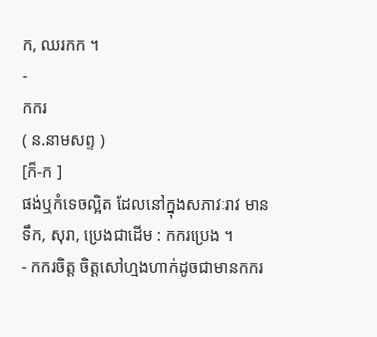ក, ឈរកក ។
-
កករ
( ន.នាមសព្ទ )
[ក៏-ក ]
ផង់ឬកំទេចល្អិត ដែលនៅក្នុងសភាវៈរាវ មានទឹក, សុរា, ប្រេងជាដើម : កករប្រេង ។
- កករចិត្ត ចិត្តសៅហ្មងហាក់ដូចជាមានកករ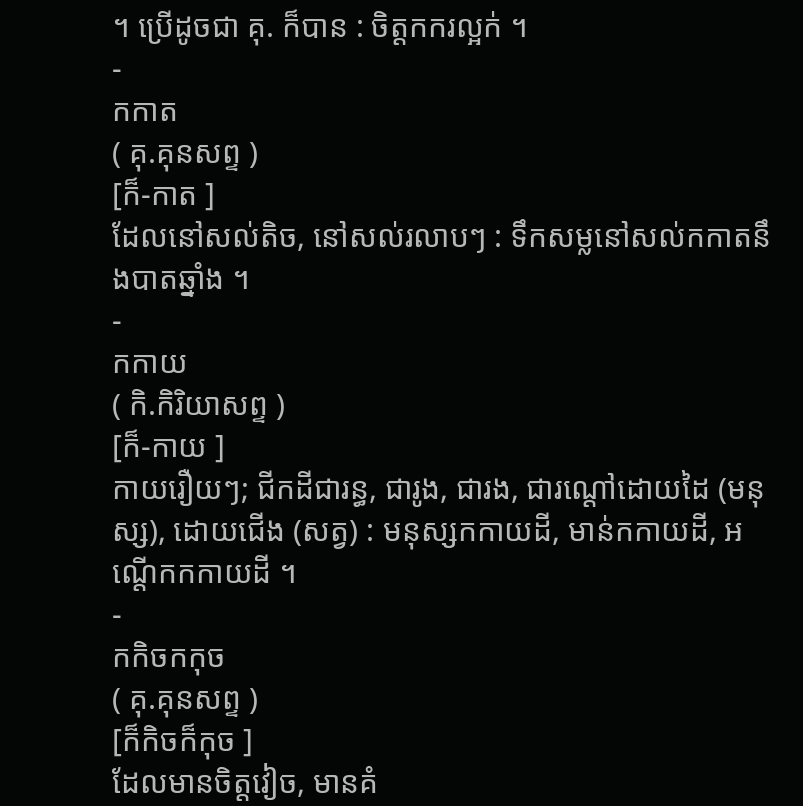។ ប្រើដូចជា គុ. ក៏បាន : ចិត្តកករល្អក់ ។
-
កកាត
( គុ.គុនសព្ទ )
[ក៏-កាត ]
ដែលនៅសល់តិច, នៅសល់រលាបៗ : ទឹកសម្លនៅសល់កកាតនឹងបាតឆ្នាំង ។
-
កកាយ
( កិ.កិរិយាសព្ទ )
[ក៏-កាយ ]
កាយរឿយៗ; ជីកដីជារន្ធ, ជារូង, ជារង, ជារណ្ដៅដោយដៃ (មនុស្ស), ដោយជើង (សត្វ) : មនុស្សកកាយដី, មាន់កកាយដី, អណ្តើកកកាយដី ។
-
កកិចកកុច
( គុ.គុនសព្ទ )
[ក៏កិចក៏កុច ]
ដែលមានចិត្តវៀច, មានគំ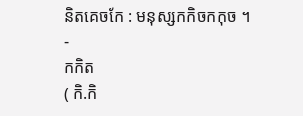និតគេចកែ : មនុស្សកកិចកកុច ។
-
កកិត
( កិ.កិ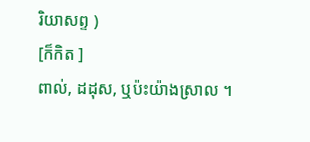រិយាសព្ទ )
[ក៏កិត ]
ពាល់, ដដុស, ឬប៉ះយ៉ាងស្រាល ។